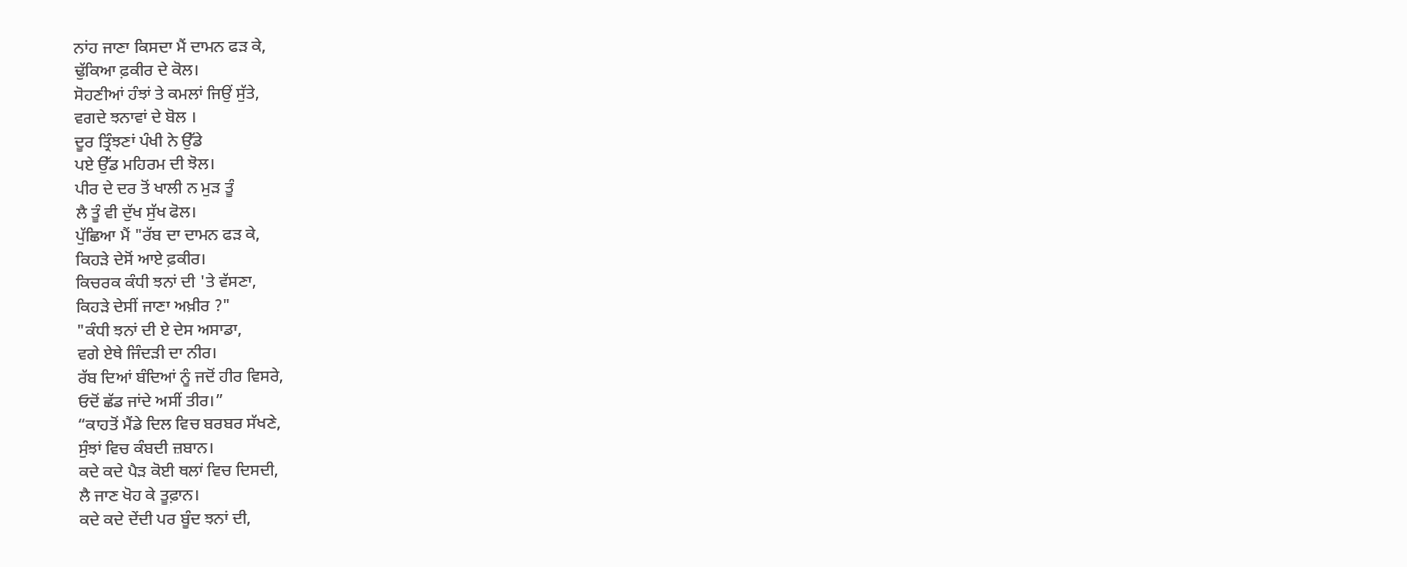ਨਾਂਹ ਜਾਣਾ ਕਿਸਦਾ ਮੈਂ ਦਾਮਨ ਫੜ ਕੇ,
ਢੁੱਕਿਆ ਫ਼ਕੀਰ ਦੇ ਕੋਲ।
ਸੋਹਣੀਆਂ ਹੰਝਾਂ ਤੇ ਕਮਲਾਂ ਜਿਉਂ ਸੁੱਤੇ,
ਵਗਦੇ ਝਨਾਵਾਂ ਦੇ ਬੋਲ ।
ਦੂਰ ਤ੍ਰਿੰਝਣਾਂ ਪੰਖੀ ਨੇ ਉੱਡੇ
ਪਏ ਉੱਡ ਮਹਿਰਮ ਦੀ ਝੋਲ।
ਪੀਰ ਦੇ ਦਰ ਤੋਂ ਖਾਲੀ ਨ ਮੁੜ ਤੂੰ
ਲੈ ਤੂੰ ਵੀ ਦੁੱਖ ਸੁੱਖ ਫੋਲ।
ਪੁੱਛਿਆ ਮੈਂ "ਰੱਬ ਦਾ ਦਾਮਨ ਫੜ ਕੇ,
ਕਿਹੜੇ ਦੇਸੋਂ ਆਏ ਫ਼ਕੀਰ।
ਕਿਚਰਕ ਕੰਧੀ ਝਨਾਂ ਦੀ 'ਤੇ ਵੱਸਣਾ,
ਕਿਹੜੇ ਦੇਸੀਂ ਜਾਣਾ ਅਖ਼ੀਰ ?"
"ਕੰਧੀ ਝਨਾਂ ਦੀ ਏ ਦੇਸ ਅਸਾਡਾ,
ਵਗੇ ਏਥੇ ਜਿੰਦੜੀ ਦਾ ਨੀਰ।
ਰੱਬ ਦਿਆਂ ਬੰਦਿਆਂ ਨੂੰ ਜਦੋਂ ਹੀਰ ਵਿਸਰੇ,
ਓਦੋਂ ਛੱਡ ਜਾਂਦੇ ਅਸੀਂ ਤੀਰ।”
“ਕਾਹਤੋਂ ਮੈਂਡੇ ਦਿਲ ਵਿਚ ਬਰਬਰ ਸੱਖਣੇ,
ਸੁੰਝਾਂ ਵਿਚ ਕੰਬਦੀ ਜ਼ਬਾਨ।
ਕਦੇ ਕਦੇ ਪੈੜ ਕੋਈ ਥਲਾਂ ਵਿਚ ਦਿਸਦੀ,
ਲੈ ਜਾਣ ਖੋਹ ਕੇ ਤੂਫ਼ਾਨ।
ਕਦੇ ਕਦੇ ਦੇਂਦੀ ਪਰ ਬੂੰਦ ਝਨਾਂ ਦੀ,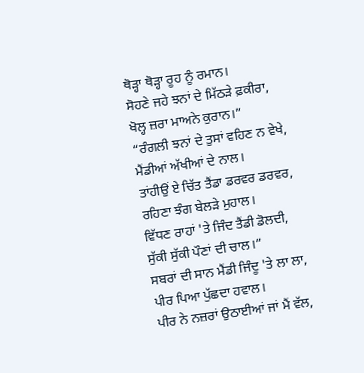ਥੋੜ੍ਹਾ ਥੋੜ੍ਹਾ ਰੂਹ ਨੂੰ ਰਮਾਨ।
ਸੋਹਣੇ ਜਹੇ ਝਨਾਂ ਦੇ ਮਿੱਠੜੇ ਫ਼ਕੀਰਾ,
ਖੋਲ੍ਹ ਜ਼ਰਾ ਮਾਅਨੇ ਕੁਰਾਨ।”
“ਰੰਗਲੀ ਝਨਾਂ ਦੇ ਤੁਸਾਂ ਵਹਿਣ ਨ ਵੇਖੇ,
ਮੈਂਡੀਆਂ ਅੱਖੀਆਂ ਦੇ ਨਾਲ।
ਤਾਂਹੀਉਂ ਏ ਚਿੱਤ ਤੈਂਡਾ ਡਰਵਰ ਡਰਵਰ,
ਰਹਿਣਾ ਝੰਗ ਬੇਲੜੇ ਮੁਹਾਲ।
ਵਿੱਧਣ ਰਾਹਾਂ 'ਤੇ ਜਿੰਦ ਤੈਂਡੀ ਡੋਲਦੀ,
ਸੁੱਕੀ ਸੁੱਕੀ ਪੌਣਾਂ ਦੀ ਚਾਲ।”
ਸਬਰਾਂ ਦੀ ਸਾਨ ਮੈਂਡੀ ਜਿੰਦੂ 'ਤੇ ਲਾ ਲਾ,
ਪੀਰ ਪਿਆ ਪੁੱਛਦਾ ਹਵਾਲ।
ਪੀਰ ਨੇ ਨਜ਼ਰਾਂ ਉਠਾਈਆਂ ਜਾਂ ਮੈਂ ਵੱਲ,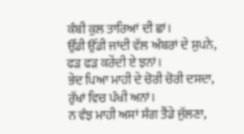ਕੰਬੀ ਕੁਲ ਤਾਰਿਆਂ ਦੀ ਛਾਂ।
ਉੱਡੀ ਉੱਡੀ ਜਾਂਦੀ ਵੱਲ ਅੰਬਰਾਂ ਦੇ ਸੁਪਨੇ,
ਫੜ ਫੜ ਕਰੇਂਦੀ ਏ ਝਨਾਂ।
ਭੇਦ ਪਿਆ ਮਾਹੀ ਦੇ ਚੋਰੀ ਚੋਰੀ ਦਸਦਾ,
ਰੁੱਖਾਂ ਵਿਚ ਪੰਖੀ ਅਨਾਂ।
ਨ ਵੰਝ ਮਾਹੀ ਅਸਾਂ ਸੰਗ ਤੈਂਡੇ ਜੁੱਲਣਾ,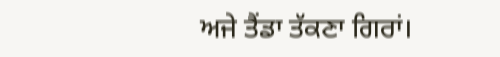ਅਜੇ ਤੈਂਡਾ ਤੱਕਣਾ ਗਿਰਾਂ।